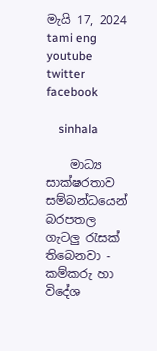මැයි 17, 2024
tami eng youtube  twitter facebook

    sinhala

    මාධ්‍ය සාක්ෂරතාව සම්බන්ධයෙන් බරපතල ගැටලු රැසක් තිබෙනවා - කම්කරු හා විදේශ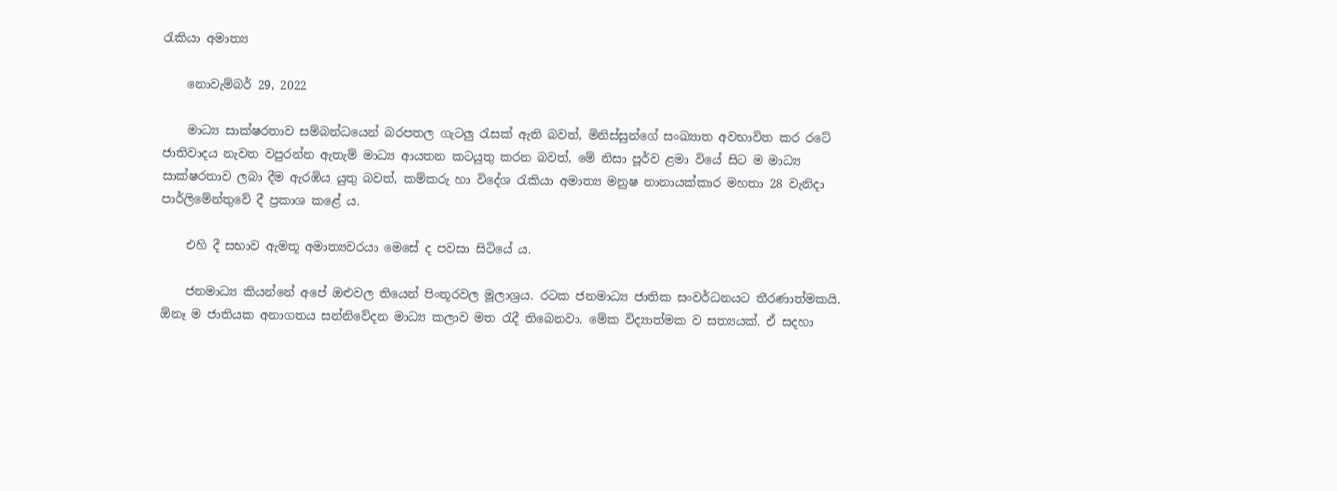රැකියා අමාත්‍ය

    නොවැම්බර් 29, 2022

    මාධ්‍ය සාක්ෂරතාව සම්බන්ධයෙන් බරපතල ගැටලු රැසක් ඇති බවත්, මිනිස්සුන්ගේ සංඛ්‍යාත අවභාවිත කර රටේ ජාතිවාදය නැවත වපුරන්න ඇතැම් මාධ්‍ය ආයතන කටයුතු කරන බවත්, මේ නිසා පූර්ව ළමා වියේ සිට ම මාධ්‍ය සාක්ෂරතාව ලබා දීම ඇරඹිය යුතු බවත්, කම්කරු හා විදේශ රැකියා අමාත්‍ය මනුෂ නානායක්කාර මහතා 28 වැනිදා පාර්ලිමේන්තුවේ දී ප්‍රකාශ කළේ ය.

    එහි දී සභාව ඇමතූ අමාත්‍යවරයා මෙසේ ද පවසා සිටියේ ය.

    ජනමාධ්‍ය කියන්නේ අපේ ඔළුවල තියෙන් පිංතූරවල මූලාශ්‍රය. රටක ජනමාධ්‍ය ජාතික සංවර්ධනයට තීරණාත්මකයි. ඕනෑ ම ජාතියක අනාගතය සන්නිවේදන මාධ්‍ය කලාව මත රැදී තිබෙනවා. මේක විද්‍යාත්මක ව සත්‍යයක්. ඒ සදහා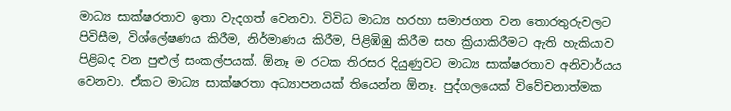මාධ්‍ය සාක්ෂරතාව ඉතා වැදගත් වෙනවා. විවිධ මාධ්‍ය හරහා සමාජගත වන තොරතුරුවලට පිවිසීම, විශ්ලේෂණය කිරීම, නිර්මාණය කිරීම, පිළිඹිඹු කිරීම සහ ක්‍රියාකිරීමට ඇති හැකියාව පිළිබද වන පුළුල් සංකල්පයක්. ඕනෑ ම රටක තිරසර දියුණුවට මාධ්‍ය සාක්ෂරතාව අනිවාර්යය වෙනවා. ඒකට මාධ්‍ය සාක්ෂරතා අධ්‍යාපනයක් තියෙන්න ඕනෑ. පුද්ගලයෙක් විවේචනාත්මක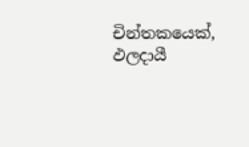චින්තකයෙක්, ඵලදායී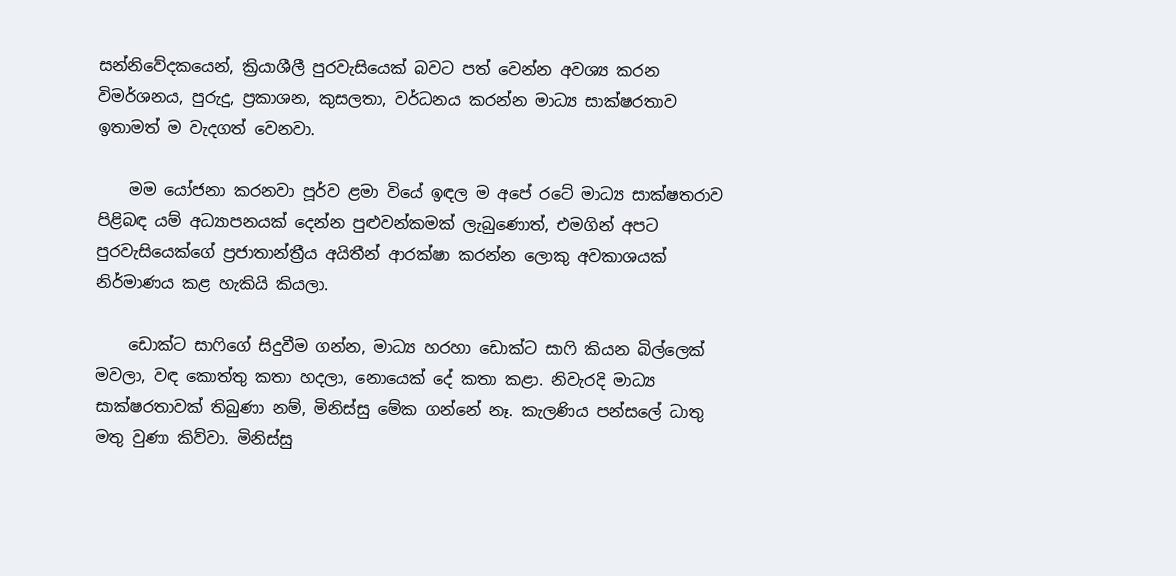සන්නිවේදකයෙන්, ක්‍රියාශීලී පුරවැසියෙක් බවට පත් වෙන්න අවශ්‍ය කරන විමර්ශනය, පුරුදු, ප්‍රකාශන, කුසලතා, වර්ධනය කරන්න මාධ්‍ය සාක්ෂරතාව ඉතාමත් ම වැදගත් වෙනවා.

    මම යෝජනා කරනවා පූර්ව ළමා වියේ ඉඳල ම අපේ රටේ මාධ්‍ය සාක්ෂතරාව පිළිබඳ යම් අධ්‍යාපනයක් දෙන්න පුළුවන්කමක් ලැබුණොත්, එමගින් අපට පුරවැසියෙක්ගේ ප්‍රජාතාන්ත්‍රීය අයිතීන් ආරක්ෂා කරන්න ලොකු අවකාශයක් නිර්මාණය කළ හැකියි කියලා.

    ඩොක්ට සාෆිගේ සිදුවීම ගන්න, මාධ්‍ය හරහා ඩොක්ට සාෆි කියන බිල්ලෙක් මවලා, වඳ කොත්තු කතා හදලා, නොයෙක් දේ කතා කළා. නිවැරදි මාධ්‍ය සාක්ෂරතාවක් තිබුණා නම්, මිනිස්සු මේක ගන්නේ නෑ. කැලණිය පන්සලේ ධාතු මතු වුණා කිව්වා. මිනිස්සු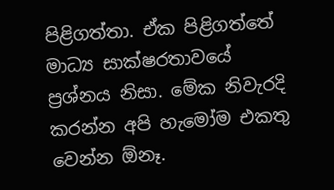පිළිගත්තා. ඒක පිළිගත්තේ මාධ්‍ය සාක්ෂරතාවයේ ප්‍රශ්නය නිසා. මේක නිවැරදි කරන්න අපි හැමෝම එකතු වෙන්න ඕනෑ.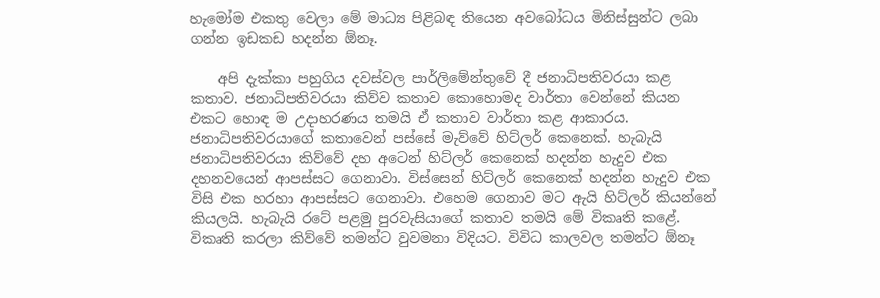හැමෝම එකතු වෙලා මේ මාධ්‍ය පිළිබඳ තියෙන අවබෝධය මිනිස්සුන්ට ලබා ගන්න ඉඩකඩ හදන්න ඕනෑ.

    අපි දැක්කා පහුගිය දවස්වල පාර්ලිමේන්තුවේ දී ජනාධිපතිවරයා කළ කතාව. ජනාධිපතිවරයා කිව්ව කතාව කොහොමද වාර්තා වෙන්නේ කියන එකට හොඳ ම උදාහරණය තමයි ඒ කතාව වාර්තා කළ ආකාරය. ජනාධිපතිවරයාගේ කතාවෙන් පස්සේ මැව්වේ හිට්ලර් කෙනෙක්. හැබැයි ජනාධිපතිවරයා කිව්වේ දහ අටෙන් හිට්ලර් කෙනෙක් හදන්න හැදුව එක දහනවයෙන් ආපස්සට ගෙනාවා. විස්සෙන් හිට්ලර් කෙනෙක් හදන්න හැදුව එක විසි එක හරහා ආපස්සට ගෙනාවා. එහෙම ගෙනාව මට ඇයි හිට්ලර් කියන්නේ කියලයි. හැබැයි රටේ පළමු පුරවැසියාගේ කතාව තමයි මේ විකෘති කළේ. විකෘති කරලා කිව්වේ තමන්ට වුවමනා විදියට. විවිධ කාලවල තමන්ට ඕනෑ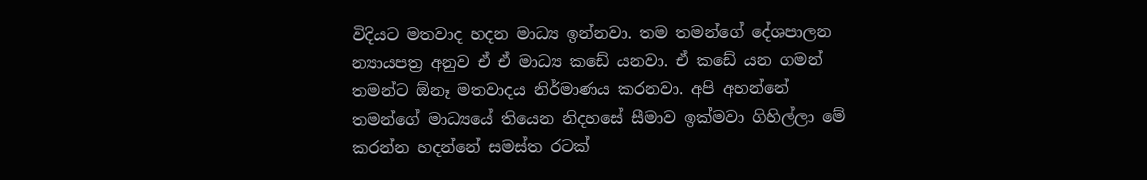විදියට මතවාද හදන මාධ්‍ය ඉන්නවා. තම තමන්ගේ දේශපාලන න්‍යායපත්‍ර අනුව ඒ ඒ මාධ්‍ය කඩේ යනවා. ඒ කඩේ යන ගමන් තමන්ට ඕනෑ මතවාදය නිර්මාණය කරනවා. අපි අහන්නේ තමන්ගේ මාධ්‍යයේ තියෙන නිදහසේ සීමාව ඉක්මවා ගිහිල්ලා මේ කරන්න හදන්නේ සමස්ත රටක්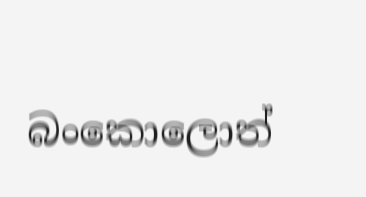බංකොලොත්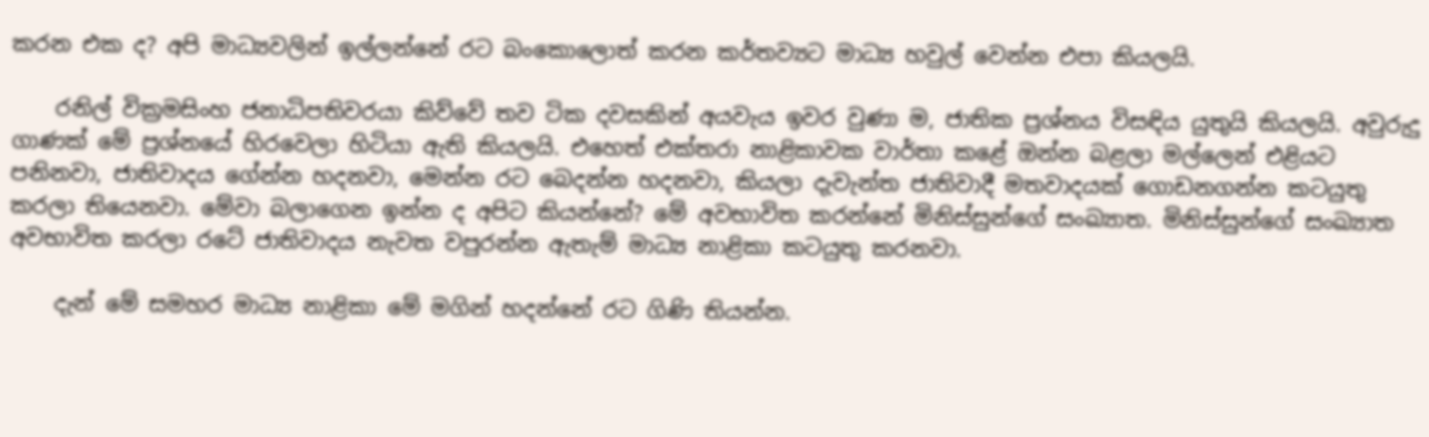කරන එක ද? අපි මාධ්‍යවලින් ඉල්ලන්නේ රට බංකොලොත් කරන කර්තව්‍යට මාධ්‍ය හවුල් වෙන්න එපා කියලයි.

    රනිල් වික්‍රමසිංහ ජනාධිපතිවරයා කිව්වේ තව ටික දවසකින් අයවැය ඉවර වුණා ම, ජාතික ප්‍රශ්නය විසඳිය යුතුයි කියලයි. අවුරුදු ගාණක් මේ ප්‍රශ්නයේ හිරවෙලා හිටියා ඇති කියලයි. එහෙත් එක්තරා නාළිකාවක වාර්තා කළේ ඔන්න බළලා මල්ලෙන් එළියට පනිනවා, ජාතිවාදය ගේන්න හදනවා, මෙන්න රට බෙදන්න හදනවා, කියලා දැවැන්ත ජාතිවාදී මතවාදයක් ගොඩනගන්න කටයුතු කරලා තියෙනවා. මේවා බලාගෙන ඉන්න ද අපිට කියන්නේ? මේ අවභාවිත කරන්නේ මිනිස්සුන්ගේ සංඛ්‍යාත. මිනිස්සුන්ගේ සංඛ්‍යාත අවභාවිත කරලා රටේ ජාතිවාදය නැවත වපුරන්න ඇතැම් මාධ්‍ය නාළිකා කටයුතු කරනවා.

    දැන් මේ සමහර මාධ්‍ය නාළිකා මේ මගින් හදන්නේ රට ගිණි තියන්න.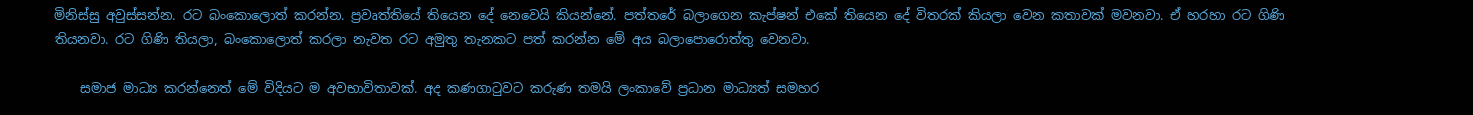මිනිස්සු අවුස්සන්න. රට බංකොලොත් කරන්න. ප්‍රවෘත්තියේ තියෙන දේ නෙවෙයි කියන්නේ. පත්තරේ බලාගෙන කැප්ෂන් එකේ තියෙන දේ විතරක් කියලා වෙන කතාවක් මවනවා. ඒ හරහා රට ගිණි තියනවා. රට ගිණි තියලා, බංකොලොත් කරලා නැවත රට අමුතු තැනකට පත් කරන්න මේ අය බලාපොරොත්තු වෙනවා.

    සමාජ මාධ්‍ය කරන්නෙත් මේ විදියට ම අවභාවිතාවක්. අද කණගාටුවට කරුණ තමයි ලංකාවේ ප්‍රධාන මාධ්‍යත් සමහර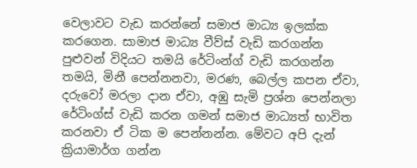වෙලාවට වැඩ කරන්නේ සමාජ මාධ්‍ය ඉලක්ක කරගෙන. සාමාජ මාධ්‍ය වීව්ස් වැඩි කරගන්න පුළුවන් විදියට තමයි රේටිංන්ග් වැඩි කරගන්න තමයි, මිනී පෙන්නනවා, මරණ, බෙල්ල කපන ඒවා, දරුවෝ මරලා දාන ඒවා, අඹු සැමි ප්‍රශ්න පෙන්නලා රේටිංග්ස් වැඩි කරන ගමන් සමාජ මාධ්‍යත් භාවිත කරනවා ඒ ටික ම පෙන්නන්න. මේවට අපි දැන් ක්‍රියාමාර්ග ගන්න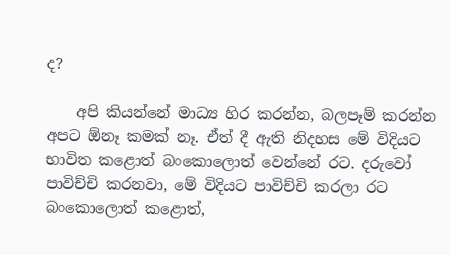ද?

    අපි කියන්නේ මාධ්‍ය හිර කරන්න, බලපෑම් කරන්න අපට ඕනෑ කමක් නෑ. ඒත් දී ඇති නිදහස මේ විදියට භාවිත කළොත් බංකොලොත් වෙන්නේ රට. දරුවෝ පාවිච්චි කරනවා, මේ විදියට පාවිච්චි කරලා රට බංකොලොත් කළොත්,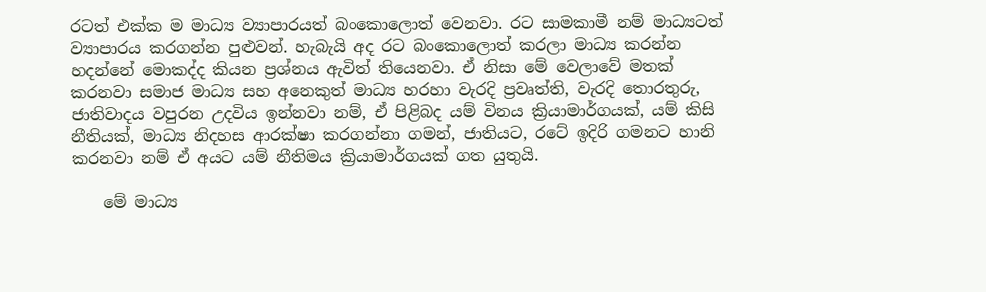රටත් එක්ක ම මාධ්‍ය ව්‍යාපාරයත් බංකොලොත් වෙනවා. රට සාමකාමී නම් මාධ්‍යටත් ව්‍යාපාරය කරගන්න පුළුවන්. හැබැයි අද රට බංකොලොත් කරලා මාධ්‍ය කරන්න හදන්නේ මොකද්ද කියන ප්‍රශ්නය ඇවිත් තියෙනවා. ඒ නිසා මේ වෙලාවේ මතක් කරනවා සමාජ මාධ්‍ය සහ අනෙකුත් මාධ්‍ය හරහා වැරදි ප්‍රවෘත්ති, වැරදි තොරතුරු, ජාතිවාදය වපුරන උදවිය ඉන්නවා නම්, ඒ පිළිබද යම් විනය ක්‍රියාමාර්ගයක්, යම් කිසි නීතියක්, මාධ්‍ය නිදහස ආරක්ෂා කරගන්නා ගමන්, ජාතියට, රටේ ඉදිරි ගමනට හානි කරනවා නම් ඒ අයට යම් නීතිමය ක්‍රියාමාර්ගයක් ගත යුතුයි.

    මේ මාධ්‍ය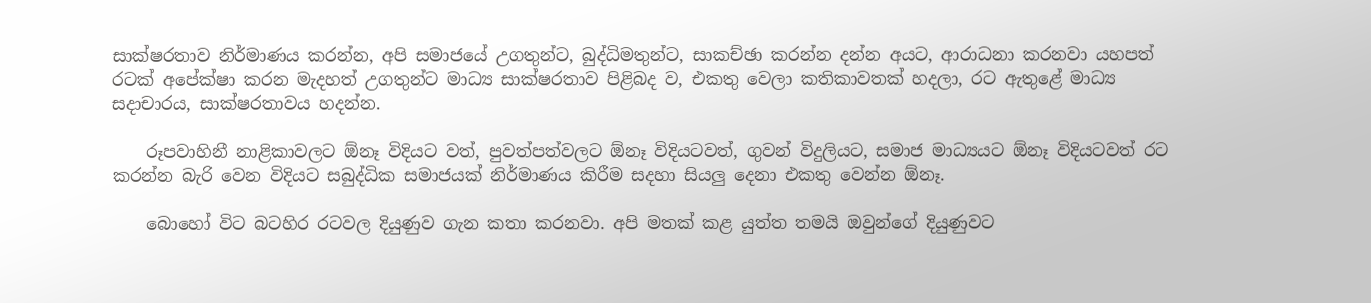සාක්ෂරතාව නිර්මාණය කරන්න, අපි සමාජයේ උගතුන්ට, බුද්ධිමතුන්ට, සාකච්ඡා කරන්න දන්න අයට, ආරාධනා කරනවා යහපත් රටක් අපේක්ෂා කරන මැදහත් උගතුන්ට මාධ්‍ය සාක්ෂරතාව පිළිබද ව, එකතු වෙලා කතිකාවතක් හදලා, රට ඇතුළේ මාධ්‍ය සදාචාරය, සාක්ෂරතාවය හදන්න.

    රූපවාහිනී නාළිකාවලට ඕනෑ විදියට වත්, පුවත්පත්වලට ඕනෑ විදියටවත්, ගුවන් විදුලියට, සමාජ මාධ්‍යයට ඕනෑ විදියටවත් රට කරන්න බැරි වෙන විදියට සබුද්ධික සමාජයක් නිර්මාණය කිරීම සදහා සියලු දෙනා එකතු වෙන්න ඕනෑ.

    බොහෝ විට බටහිර රටවල දියුණුව ගැන කතා කරනවා. අපි මතක් කළ යුත්ත තමයි ඔවුන්ගේ දියුණුවට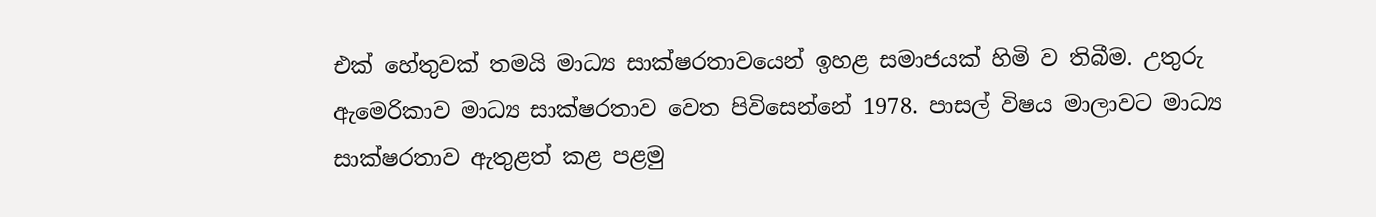එක් හේතුවක් තමයි මාධ්‍ය සාක්ෂරතාවයෙන් ඉහළ සමාජයක් හිමි ව තිබීම. උතුරු ඇමෙරිකාව මාධ්‍ය සාක්ෂරතාව වෙත පිවිසෙන්නේ 1978. පාසල් විෂය මාලාවට මාධ්‍ය සාක්ෂරතාව ඇතුළත් කළ පළමු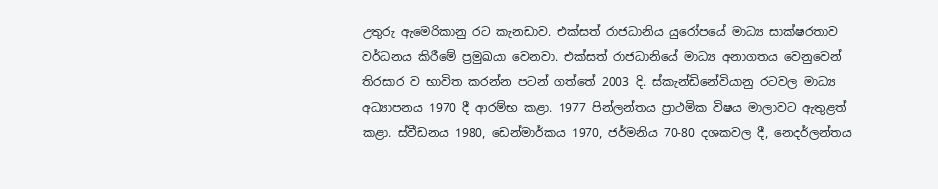උතුරු ඇමෙරිකානු රට කැනඩාව. එක්සත් රාජධානිය යුරෝපයේ මාධ්‍ය සාක්ෂරතාව වර්ධනය කිරීමේ ප්‍රමුඛයා වෙනවා. එක්සත් රාජධානියේ මාධ්‍ය අනාගතය වෙනුවෙන් තිරසාර ව භාවිත කරන්න පටන් ගත්තේ 2003 දි. ස්කැන්ඩිනේවියානු රටවල මාධ්‍ය අධ්‍යාපනය 1970 දී ආරම්භ කළා. 1977 පින්ලන්තය ප්‍රාථමික විෂය මාලාවට ඇතුළත් කළා. ස්වීඩනය 1980, ඩෙන්මාර්කය 1970, ජර්මනිය 70-80 දශකවල දී, නෙදර්ලන්තය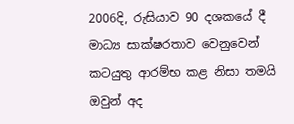2006දි, රුසියාව 90 දශකයේ දී මාධ්‍ය සාක්ෂරතාව වෙනුවෙන් කටයුතු ආරම්භ කළ නිසා තමයි ඔවුන් අද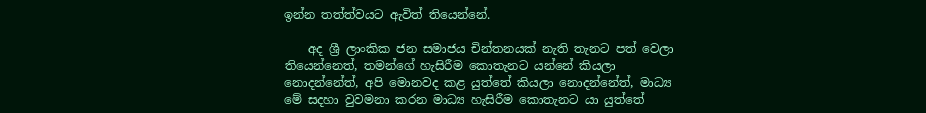ඉන්න තත්ත්වයට ඇවිත් තියෙන්නේ.

    අද ශ්‍රී ලාංකික ජන සමාජය චින්තනයක් නැති තැනට පත් වෙලා තියෙන්නෙත්, තමන්ගේ හැසිරීම කොතැනට යන්නේ කියලා නොදන්නේත්, අපි මොනවද කළ යුත්තේ කියලා නොදන්නේත්, මාධ්‍ය මේ සදහා වුවමනා කරන මාධ්‍ය හැසිරීම කොතැනට යා යුත්තේ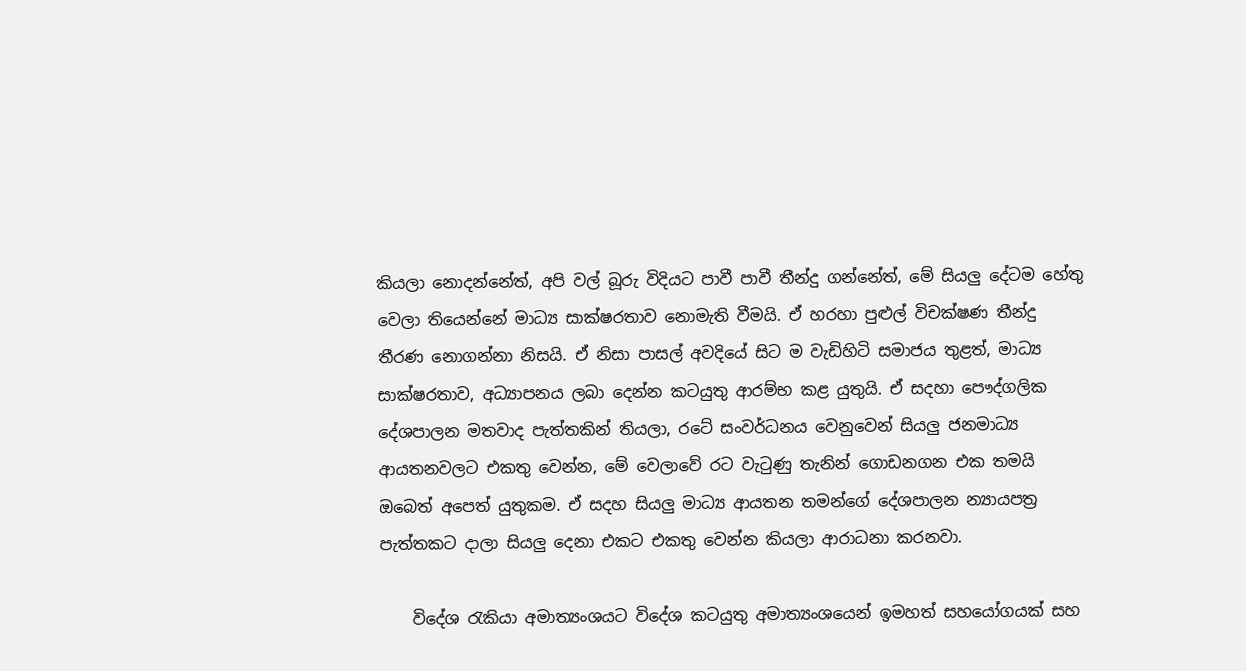කියලා නොදන්නේත්, අපි වල් බූරු විදියට පාවී පාවී තීන්දු ගන්නේත්, මේ සියලු දේටම හේතු වෙලා තියෙන්නේ මාධ්‍ය සාක්ෂරතාව නොමැති වීමයි. ඒ හරහා පුළුල් විචක්ෂණ තීන්දු තීරණ නොගන්නා නිසයි. ඒ නිසා පාසල් අවදියේ සිට ම වැඩිහිටි සමාජය තුළත්, මාධ්‍ය සාක්ෂරතාව, අධ්‍යාපනය ලබා දෙන්න කටයුතු ආරම්භ කළ යුතුයි. ඒ සදහා පෞද්ගලික දේශපාලන මතවාද පැත්තකින් තියලා, රටේ සංවර්ධනය වෙනුවෙන් සියලු ජනමාධ්‍ය ආයතනවලට එකතු වෙන්න, මේ වෙලාවේ රට වැටුණු තැනින් ගොඩනගන එක තමයි ඔබෙත් අපෙත් යුතුකම. ඒ සදහ සියලු මාධ්‍ය ආයතන තමන්ගේ දේශපාලන න්‍යායපත්‍ර පැත්තකට දාලා සියලු දෙනා එකට එකතු වෙන්න කියලා ආරාධනා කරනවා.

    විදේශ රැකියා අමාත්‍යංශයට විදේශ කටයුතු අමාත්‍යංශයෙන් ඉමහත් සහයෝගයක් සහ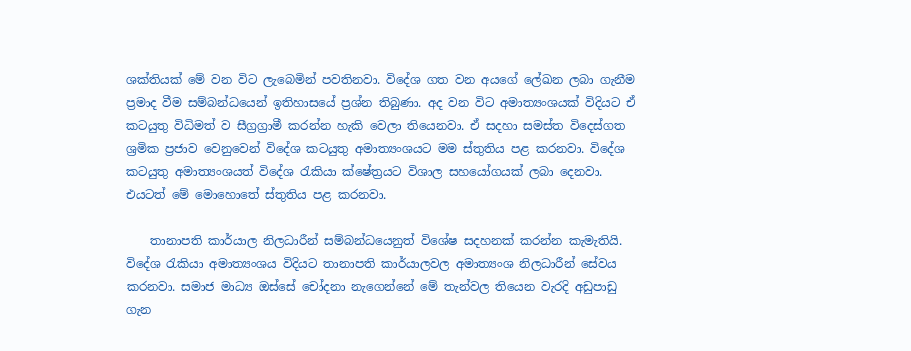ශක්තියක් මේ වන විට ලැබෙමින් පවතිනවා. විදේශ ගත වන අයගේ ලේඛන ලබා ගැනීම ප්‍රමාද වීම සම්බන්ධයෙන් ඉතිහාසයේ ප්‍රශ්න තිබුණා. අද වන විට අමාත්‍යංශයක් විදියට ඒ කටයුතු විධිමත් ව සීග්‍රග්‍රාමී කරන්න හැකි වෙලා තියෙනවා. ඒ සදහා සමස්ත විදෙස්ගත ශ්‍රමික ප්‍රජාව වෙනුවෙන් විදේශ කටයුතු අමාත්‍යංශයට මම ස්තුතිය පළ කරනවා. විදේශ කටයුතු අමාත්‍යංශයත් විදේශ රැකියා ක්ෂේත්‍රයට විශාල සහයෝගයක් ලබා දෙනවා. එයටත් මේ මොහොතේ ස්තුතිය පළ කරනවා.

    තානාපති කාර්යාල නිලධාරීන් සම්බන්ධයෙනුත් විශේෂ සදහනක් කරන්න කැමැතියි. විදේශ රැකියා අමාත්‍යංශය විදියට තානාපති කාර්යාලවල අමාත්‍යංශ නිලධාරීන් සේවය කරනවා. සමාජ මාධ්‍ය ඔස්සේ චෝදනා නැගෙන්නේ මේ තැන්වල තියෙන වැරදි අඩුපාඩු ගැන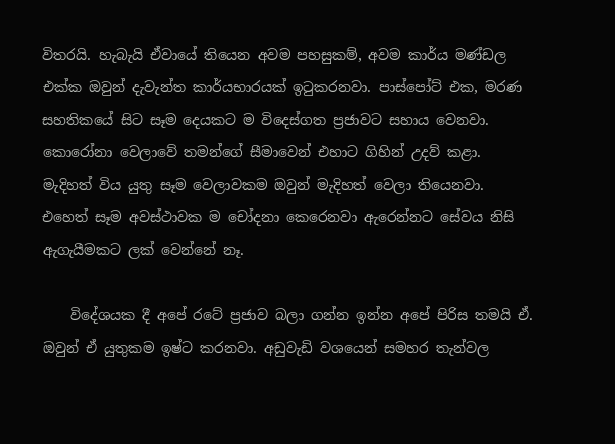විතරයි. හැබැයි ඒවායේ තියෙන අවම පහසුකම්, අවම කාර්ය මණ්ඩල එක්ක ඔවුන් දැවැන්ත කාර්යභාරයක් ඉටුකරනවා. පාස්පෝට් එක, මරණ සහතිකයේ සිට සෑම දෙයකට ම විදෙස්ගත ප්‍රජාවට සහාය වෙනවා. කොරෝනා වෙලාවේ තමන්ගේ සීමාවෙන් එහාට ගිහින් උදව් කළා. මැදිහත් විය යුතු සෑම වෙලාවකම ඔවුන් මැදිහත් වෙලා තියෙනවා. එහෙත් සෑම අවස්ථාවක ම චෝදනා කෙරෙනවා ඇරෙන්නට සේවය නිසි ඇගැයීමකට ලක් වෙන්නේ නෑ.

    විදේශයක දී අපේ රටේ ප්‍රජාව බලා ගන්න ඉන්න අපේ පිරිස තමයි ඒ. ඔවුන් ඒ යුතුකම ඉෂ්ට කරනවා. අඩුවැඩි වශයෙන් සමහර තැන්වල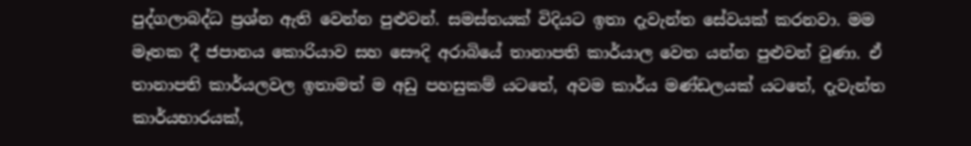පුද්ගලාබද්ධ ප්‍රශ්න ඇති වෙන්න පුළුවන්. සමස්තයක් විදියට ඉතා දැවැන්ත සේවයක් කරනවා. මම මෑතක දී ජපානය කොරියාව සහ සෞදි අරාබියේ තානාපති කාර්යාල වෙත යන්න පුළුවන් වුණා. ඒ තානාපති කාර්යලවල ඉතාමත් ම අඩු පහසුකම් යටතේ, අවම කාර්ය මණ්ඩලයක් යටතේ, දැවැන්ත කාර්යභාරයක්,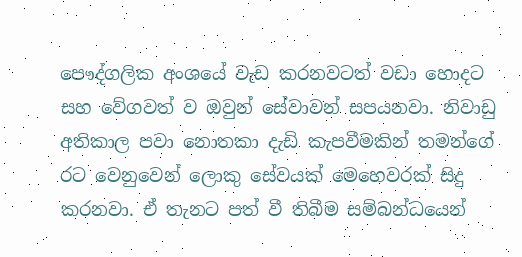පෞද්ගලික අංශයේ වැඩ කරනවටත් වඩා හොදට සහ වේගවත් ව ඔවුන් සේවාවන් සපයනවා. නිවාඩු අතිකාල පවා නොතකා දැඩි කැපවීමකින් තමන්ගේ රට වෙනුවෙන් ලොකු සේවයක් මෙහෙවරක් සිදු කරනවා. ඒ තැනට පත් වී තිබීම සම්බන්ධයෙන්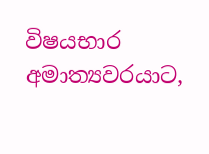විෂයභාර අමාත්‍යවරයාට,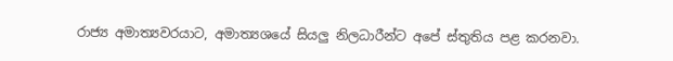රාජ්‍ය අමාත්‍යවරයාට, අමාත්‍යශයේ සියලු නිලධාරීන්ට අපේ ස්තුතිය පළ කරනවා.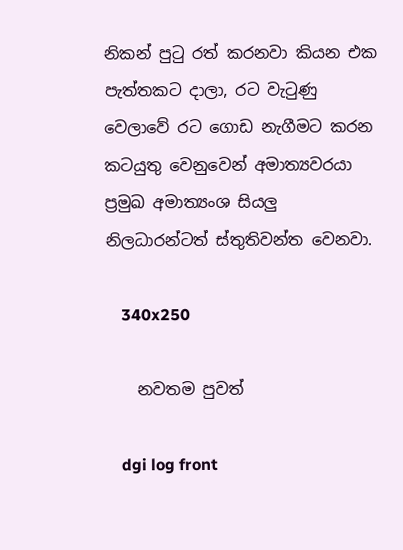නිකන් පුටු රත් කරනවා කියන එක පැත්තකට දාලා, රට වැටුණු වෙලාවේ රට ගොඩ නැගීමට කරන කටයුතු වෙනුවෙන් අමාත්‍යවරයා ප්‍රමුඛ අමාත්‍යංශ සියලු නිලධාරන්ටත් ස්තුතිවන්ත වෙනවා.

    340x250

    නවතම පුවත්

    dgi log front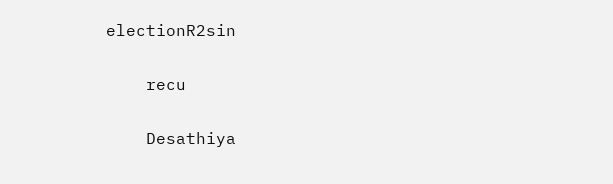electionR2sin

    recu

    Desathiya